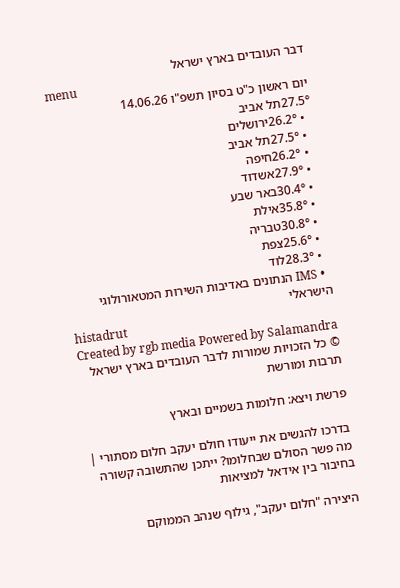דבר העובדים בארץ ישראל
menu
יום ראשון כ"ט בסיון תשפ"ו 14.06.26
27.5°תל אביב
  • 26.2°ירושלים
  • 27.5°תל אביב
  • 26.2°חיפה
  • 27.9°אשדוד
  • 30.4°באר שבע
  • 35.8°אילת
  • 30.8°טבריה
  • 25.6°צפת
  • 28.3°לוד
  • IMS הנתונים באדיבות השירות המטאורולוגי הישראלי
histadrut
Created by rgb media Powered by Salamandra
© כל הזכויות שמורות לדבר העובדים בארץ ישראל
תרבות ומורשת

פרשת ויצא: חלומות בשמיים ובארץ

בדרכו להגשים את ייעודו חולם יעקב חלום מסתורי | מה פשר הסולם שבחלומו? ייתכן שהתשובה קשורה בחיבור בין אידאל למציאות

היצירה "חלום יעקב", גילוף שנהב הממוקם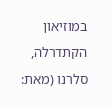במוזיאון הקתדרלה, סלרנו (מאת: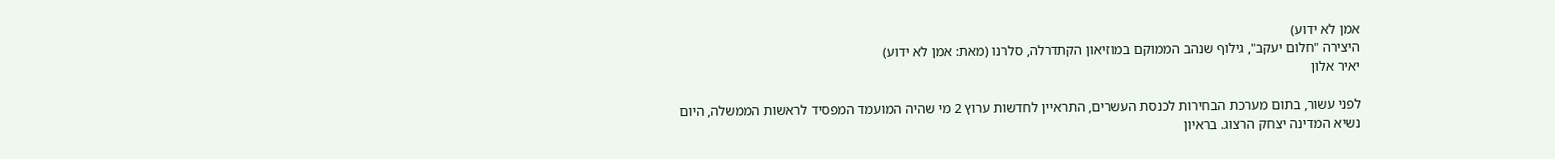אמן לא ידוע)
היצירה "חלום יעקב", גילוף שנהב הממוקם במוזיאון הקתדרלה, סלרנו (מאת: אמן לא ידוע)
יאיר אלון

לפני עשור, בתום מערכת הבחירות לכנסת העשרים, התראיין לחדשות ערוץ 2 מי שהיה המועמד המפסיד לראשות הממשלה, היום נשיא המדינה יצחק הרצוג. בראיון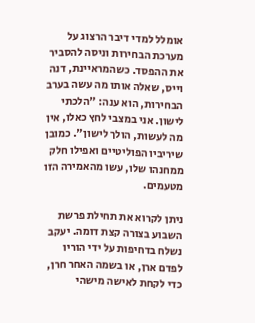אומלל למדי דיבר הרצוג על מערכת הבחירות וניסה להסביר את ההפסד. כשהמראיינת, דנה וייס, שאלה אותו מה עשה בערב הבחירות, הוא ענה: "הלכתי לישון. אני במצבי לחץ כאלו, אין מה לעשות, הולך לישון". כמובן שיריביו הפוליטיים ואפילו חלק ממחנהו שלו, עשו מהאמירה הזו מטעמים.

ניתן לקרוא את תחילת פרשת השבוע בצורה קצת דומה. יעקב נשלח בדחיפות על ידי הוריו לפדם ארן, או בשמה האחר חרן, כדי לקחת לאישה מישהי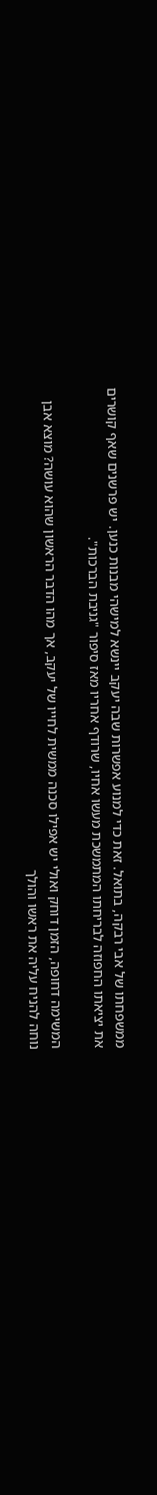ממשפחתו של אבי רבקה, בתואל. זאת כדי למנוע אפשרות שבה יעקב יינשא למישהי מבנות כנען. יש פרשנים שאף קושרים את יציאתו החפוזה לבריחתו המתמשכת מעשו אחיו, שרודף אחריו מאז סיפור "גניבת הברכות".

המשימה דחופה, הזמן דוחק ואולי יש אפילו סכנה ממשית לחייו של יעקב, אך מהו הדבר הראשון שהוא עושה? מוצא אבן נוחה להניח עליה את ראשו והולך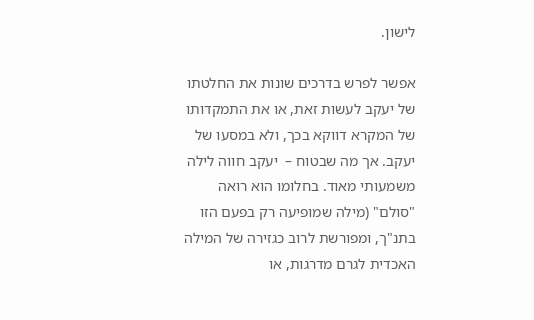לישון.

אפשר לפרש בדרכים שונות את החלטתו של יעקב לעשות זאת, או את התמקדותו של המקרא דווקא בכך, ולא במסעו של יעקב. אך מה שבטוח –  יעקב חווה לילה משמעותי מאוד. בחלומו הוא רואה "סולם" (מילה שמופיעה רק בפעם הזו בתנ"ך, ומפורשת לרוב כגזירה של המילה האכדית לגרם מדרגות, או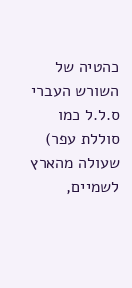כהטיה של השורש העברי ס.ל.ל כמו סוללת עפר) שעולה מהארץ לשמיים,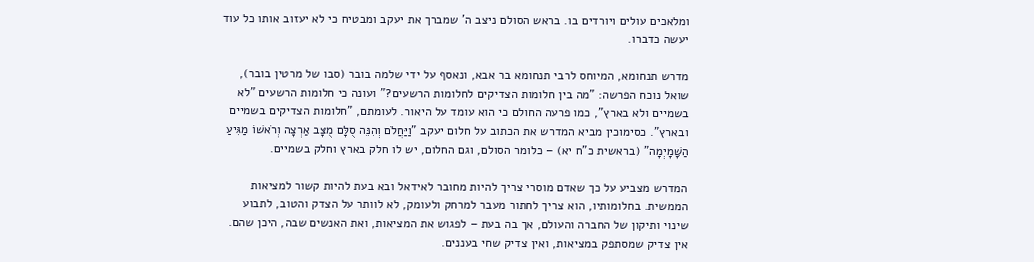ומלאכים עולים ויורדים בו. בראש הסולם ניצב ה' שמברך את יעקב ומבטיח כי לא יעזוב אותו כל עוד יעשה כדברו.

מדרש תנחומא, המיוחס לרבי תנחומא בר אבא, ונאסף על ידי שלמה בובר (סבו של מרטין בובר), שואל נוכח הפרשה: "מה בין חלומות הצדיקים לחלומות הרשעים?" ועונה כי חלומות הרשעים "לא בשמיים ולא בארץ", כמו פרעה החולם כי הוא עומד על היאור. לעומתם, "חלומות הצדיקים בשמיים ובארץ". כסימוכין מביא המדרש את הכתוב על חלום יעקב "וַיַּחֲלֹם וְהִנֵּה סֻלָּם מֻצָּב אַרְצָה וְרֹאשׁוֹ מַגִּיעַ הַשָּׁמָיְמָה" (בראשית כ"ח יא) – כלומר הסולם, וגם החלום, יש לו חלק בארץ וחלק בשמיים.

המדרש מצביע על כך שאדם מוסרי צריך להיות מחובר לאידאל ובא בעת להיות קשור למציאות הממשית. בחלומותיו, הוא צריך לחתור מעבר למרחק ולעומק, לא לוותר על הצדק והטוב, לתבוע שינוי ותיקון של החברה והעולם, אך בה בעת – לפגוש את המציאות, ואת האנשים שבה, היכן שהם. אין צדיק שמסתפק במציאות, ואין צדיק שחי בעננים.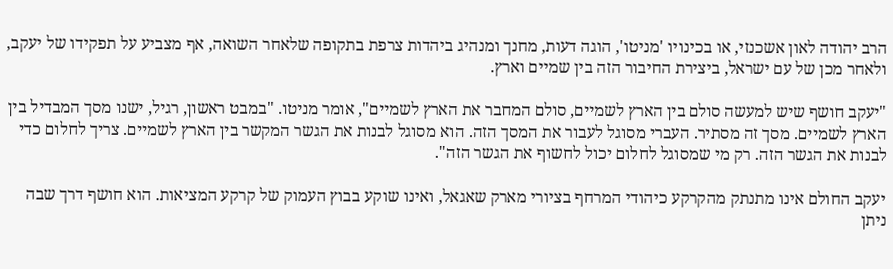הרב יהודה לאון אשכנזי, או בכינויו 'מניטו', הוגה דעות, מחנך ומנהיג ביהדות צרפת בתקופה שלאחר השואה, אף מצביע על תפקידו של יעקב, ולאחר מכן של עם ישראל, ביצירת החיבור הזה בין שמיים וארץ.

"יעקב חושף שיש למעשה סולם בין הארץ לשמיים, סולם המחבר את הארץ לשמיים", אומר מניטו. "במבט ראשון, רגיל, ישנו מסך המבדיל בין הארץ לשמיים. מסך זה מסתיר. העברי מסוגל לעבור את המסך הזה. הוא מסוגל לבנות את הגשר המקשר בין הארץ לשמיים. צריך לחלום כדי לבנות את הגשר הזה. רק מי שמסוגל לחלום יכול לחשוף את הגשר הזה".

יעקב החולם אינו מתנתק מהקרקע כיהודי המרחף בציורי מארק שאגאל, ואינו שוקע בבוץ העמוק של קרקע המציאות. הוא חושף דרך שבה ניתן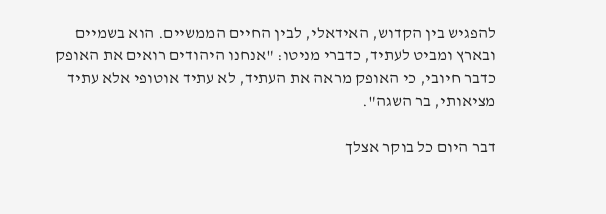להפגיש בין הקדוש, האידאלי, לבין החיים הממשיים. הוא בשמיים ובארץ ומביט לעתיד, כדברי מניטו: "אנחנו היהודים רואים את האופק כדבר חיובי, כי האופק מראה את העתיד, לא עתיד אוטופי אלא עתיד מציאותי, בר השגה".

דבר היום כל בוקר אצלך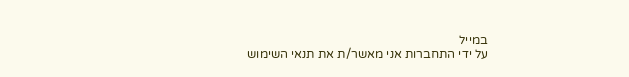במייל
על ידי התחברות אני מאשר/ת את תנאי השימוש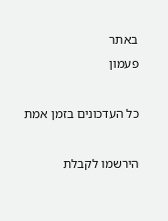באתר
פעמון

כל העדכונים בזמן אמת

הירשמו לקבלת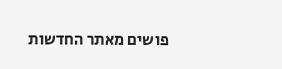פושים מאתר החדשות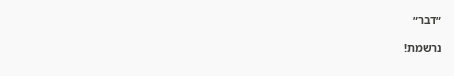״דבר״

נרשמת!